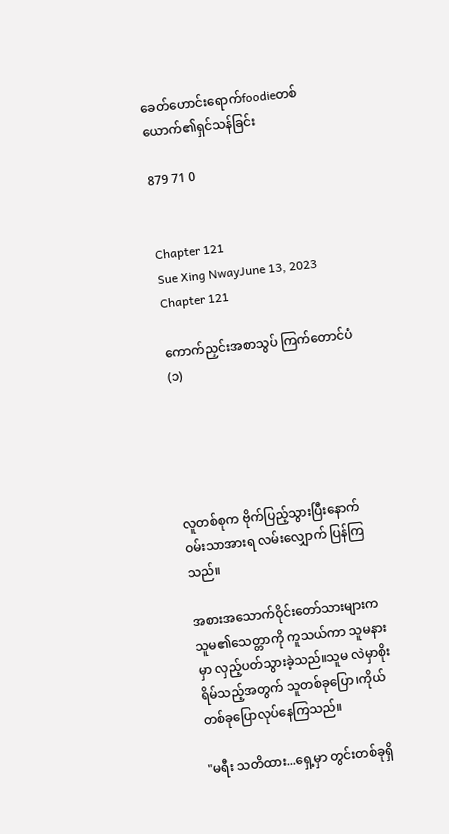ခေတ်ဟောင်းရောက်foodieတစ်ယောက်၏ရှင်သန်ခြင်း

879 71 0


Chapter 121
Sue Xing NwayJune 13, 2023
Chapter 121

ကောက်ညှင်းအစာသွပ် ကြက်တောင်ပံ (၁)





လူတစ်စုက ဗိုက်ပြည့်သွားပြီးနောက် ဝမ်းသာအားရ လမ်းလျှောက် ပြန်ကြသည်။

အစားအသောက်ဝိုင်းတော်သားများက  သူမ၏သေတ္တာကို ကူသယ်ကာ သူမနားမှာ လှည့်ပတ်သွားခဲ့သည်။သူမ လဲမှာစိုးရိမ်သည့်အတွက် သူတစ်ခုပြော၊ကိုယ်တစ်ခုပြောလုပ်နေကြသည်။

"မရီး သတိထား...ရှေ့မှာ တွင်းတစ်ခုရှိ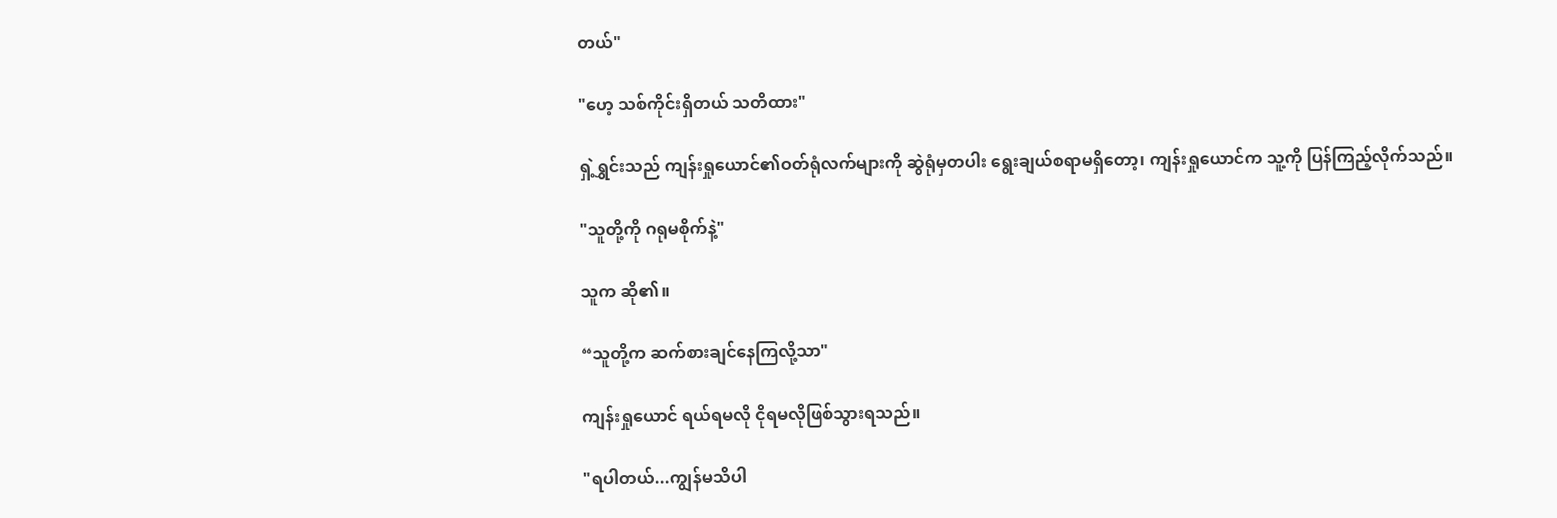တယ်"

"ဟေ့ သစ်ကိုင်းရှိတယ် သတိထား"

ရှဲ့ရွှင်းသည် ကျန်းရှုယောင်၏ဝတ်ရုံလက်များကို ဆွဲရုံမှတပါး ရွေးချယ်စရာမရှိတော့၊ ကျန်းရှုယောင်က သူ့ကို ပြန်ကြည့်လိုက်သည်။

"သူတို့ကို ဂရုမစိုက်နဲ့"

သူက ဆို၏။

“သူတို့က ဆက်စားချင်နေကြလို့သာ"

ကျန်းရှုယောင် ရယ်ရမလို ငိုရမလိုဖြစ်သွားရသည်။

"ရပါတယ်...ကျွန်မသိပါ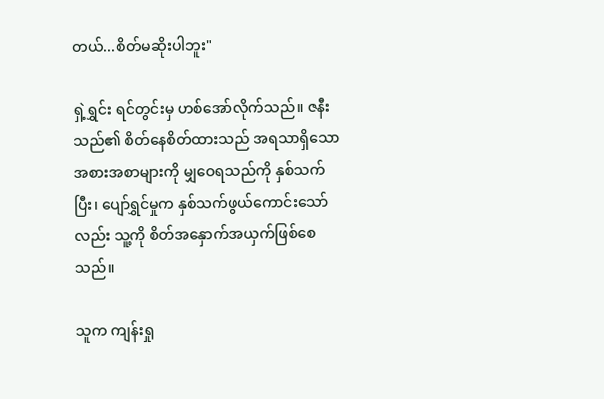တယ်...စိတ်မဆိုးပါဘူး"

ရှဲ့ရွှင်း ရင်တွင်းမှ ဟစ်အော်လိုက်သည်။ ဇနီးသည်၏ စိတ်နေစိတ်ထားသည် အရသာရှိသော အစားအစာများကို မျှဝေရသည်ကို နှစ်သက်ပြီး၊ ပျော်ရွှင်မှုက နှစ်သက်ဖွယ်ကောင်းသော်လည်း သူ့ကို စိတ်အနှောက်အယှက်ဖြစ်စေသည်။

သူက ကျန်းရှု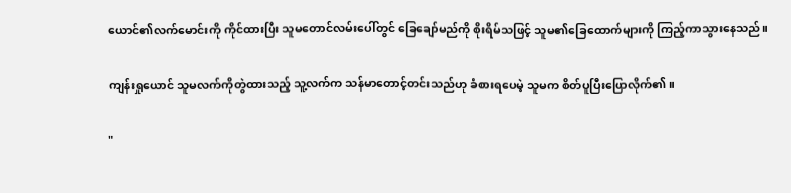ယောင်၏လက်မောင်းကို ကိုင်ထားပြီး သူမတောင်လမ်းပေါ်တွင် ခြေချော်မည်ကို စိုးရိမ်သဖြင့် သူမ၏ခြေထောက်များကို ကြည့်ကာသွားနေသည်။

ကျန်းရှုယောင် သူမလက်ကိုတွဲထားသည့် သူ့လက်က သန်မာတောင့်တင်းသည်ဟု ခံစားရပေမဲ့ သူမက စိတ်ပူပြီးပြောလိုက်၏။

"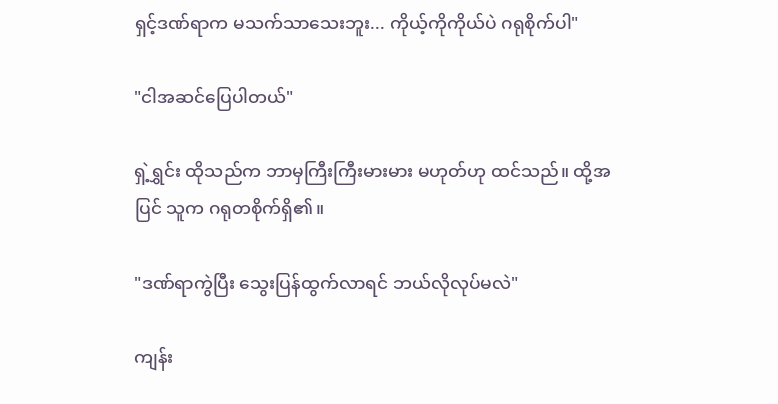ရှင့်ဒဏ်ရာက မသက်သာသေးဘူး... ကိုယ့်ကိုကိုယ်ပဲ ဂရုစိုက်ပါ"

"ငါအဆင်ပြေပါတယ်"

ရှဲ့ရွှင်း ထိုသည်က ဘာမှကြီးကြီးမားမား မဟုတ်ဟု ထင်သည်။ ထို့အပြင် သူက ဂရုတစိုက်ရှိ၏။

"ဒဏ်ရာကွဲပြီး သွေးပြန်ထွက်လာရင် ဘယ်လိုလုပ်မလဲ"

ကျန်း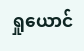ရှုယောင်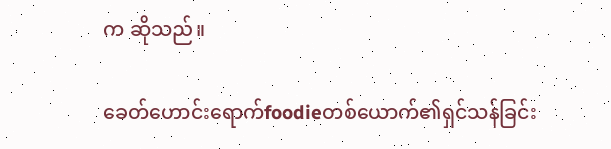က ဆိုသည်။

ခေတ်ဟောင်းရောက်foodieတစ်ယောက်၏ရှင်သန်ခြင်း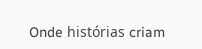Onde histórias criam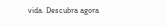vida. Descubra agora